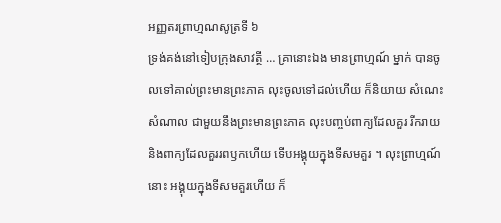អញ្ញតរព្រាហ្មណសូត្រទី ៦
ទ្រង់គង់នៅទៀបក្រុងសាវត្ថី … គ្រានោះឯង មានព្រាហ្មណ៍ ម្នាក់ បានចូលទៅគាល់ព្រះមានព្រះភាគ លុះចូលទៅដល់ហើយ ក៏និយាយ សំណេះសំណាល ជាមួយនឹងព្រះមានព្រះភាគ លុះបញ្ចប់ពាក្យដែលគួរ រីករាយ និងពាក្យដែលគួររពឫកហើយ ទើបអង្គុយក្នុងទីសមគួរ ។ លុះព្រាហ្មណ៍នោះ អង្គុយក្នុងទីសមគួរហើយ ក៏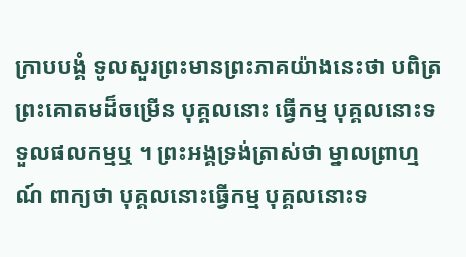ក្រាបបង្គំ ទូលសួរព្រះមានព្រះភាគយ៉ាងនេះថា បពិត្រព្រះគោតមដ៏ចម្រើន បុគ្គលនោះ ធ្វើកម្ម បុគ្គលនោះទទួលផលកម្មឬ ។ ព្រះអង្គទ្រង់ត្រាស់ថា ម្នាលព្រាហ្មណ៍ ពាក្យថា បុគ្គលនោះធ្វើកម្ម បុគ្គលនោះទ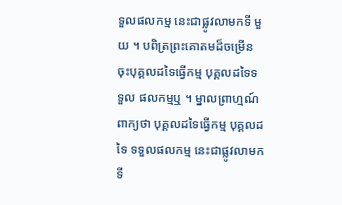ទួលផលកម្ម នេះជាផ្លូវលាមកទី មួយ ។ បពិត្រព្រះគោតមដ៏ចម្រើន ចុះបុគ្គលដទៃធ្វើកម្ម បុគ្គលដទៃទទួល ផលកម្មឬ ។ ម្នាលព្រាហ្មណ៍ ពាក្យថា បុគ្គលដទៃធ្វើកម្ម បុគ្គលដទៃ ទទួលផលកម្ម នេះជាផ្លូវលាមកទី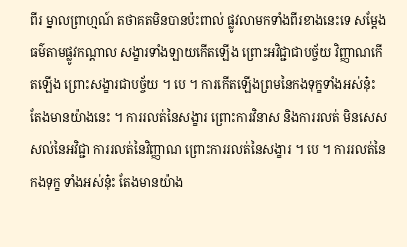ពីរ ម្នាលព្រាហ្មណ៍ តថាគតមិនបានប៉ះពាល់ ផ្លូវលាមកទាំងពីរខាងនេះទេ សម្តែងធម៌តាមផ្លូវកណ្តាល សង្ខារទាំងឡាយកើតឡើង ព្រោះអវិជ្ជាជាបច្ច័យ វិញ្ញាណកើតឡើង ព្រោះសង្ខារជាបច្ច័យ ។ បេ ។ ការកើតឡើងព្រមនៃកងទុក្ខទាំងអស់នុ៎ះ តែងមានយ៉ាងនេះ ។ ការរលត់នៃសង្ខារ ព្រោះការវិនាស និងការរលត់ មិនសេសសល់នៃអវិជ្ជា ការរលត់នៃវិញ្ញាណ ព្រោះការរលត់នៃសង្ខារ ។ បេ ។ ការរលត់នៃកងទុក្ខ ទាំងអស់នុ៎ះ តែងមានយ៉ាង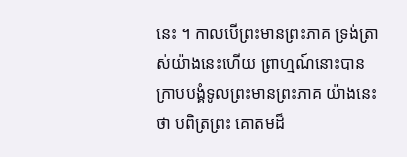នេះ ។ កាលបើព្រះមានព្រះភាគ ទ្រង់ត្រាស់យ៉ាងនេះហើយ ព្រាហ្មណ៍នោះបានក្រាបបង្គំទូលព្រះមានព្រះភាគ យ៉ាងនេះថា បពិត្រព្រះ គោតមដ៏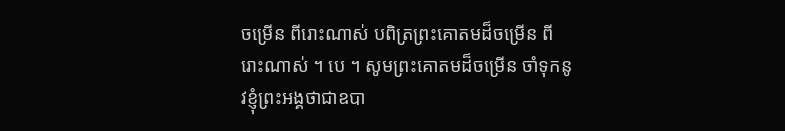ចម្រើន ពីរោះណាស់ បពិត្រព្រះគោតមដ៏ចម្រើន ពីរោះណាស់ ។ បេ ។ សូមព្រះគោតមដ៏ចម្រើន ចាំទុកនូវខ្ញុំព្រះអង្គថាជាឧបា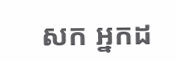សក អ្នកដ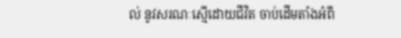ល់ នូវសរណៈស្មើដោយជីវិត ចាប់ដើមតាំងអំពី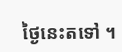ថ្ងៃនេះតទៅ ។